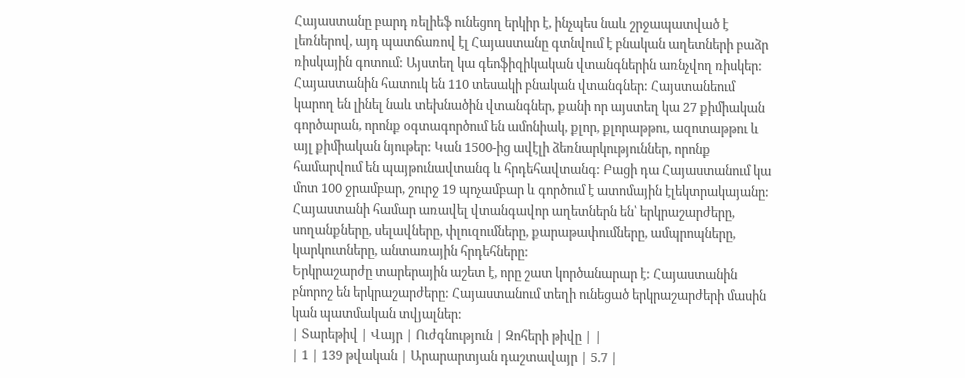Հայաստանը բարդ ռելիեֆ ունեցող երկիր է, ինչպես նաև շրջապատված է լեռներով, այդ պատճառով էլ Հայաստանը գտնվում է բնական աղետների բաձր ռիսկային գոտում: Այստեղ կա գեոֆիզիկական վտանգներին առնչվող ռիսկեր: Հայաստանին հատուկ են 110 տեսակի բնական վտանգներ: Հայստանեում կարող են լինել նաև տեխնածին վտանգներ, քանի որ այստեղ կա 27 քիմիական գործարան, որոնք օգտագործում են ամոնիակ, քլոր, քլորաթթու, ազոտաթթու և այլ քիմիական նյութեր: Կան 1500-ից ավէլի ձեռնարկություններ, որոնք համարվում են պայթունավտանգ և հրդեհավտանգ: Բացի դա Հայաստանում կա մոտ 100 ջրամբար, շուրջ 19 պոչամբար և գործում է ատոմային էլեկտրակայանը:
Հայաստանի համար առավել վտանգավոր աղետներն են՝ երկրաշարժերը, սողանքները, սելավները, փլուզումները, քարաթափումները, ամպրոպները, կարկուտները, անտառային հրդեհները:
Երկրաշարժը տարերային աշետ է, որը շատ կործանարար է: Հայաստանին բնորոշ են երկրաշարժերը: Հայաստանում տեղի ունեցած երկրաշարժերի մասին կան պատմական տվյալներ:
| Տարեթիվ | Վայր | Ուժգնություն | Զոհերի թիվը | |
| 1 | 139 թվական | Արարարտյան դաշտավայր | 5.7 |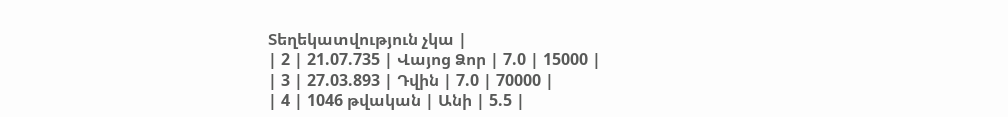Տեղեկատվություն չկա |
| 2 | 21.07.735 | Վայոց Ձոր | 7.0 | 15000 |
| 3 | 27.03.893 | Դվին | 7.0 | 70000 |
| 4 | 1046 թվական | Անի | 5.5 |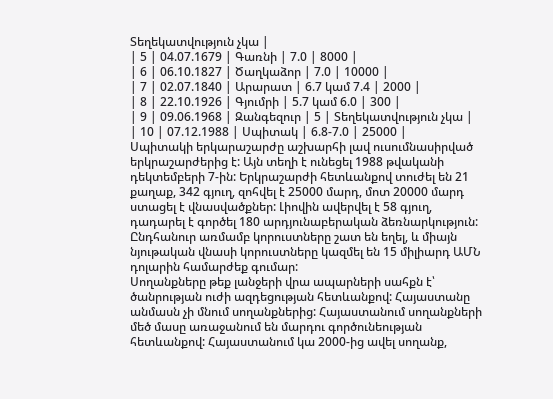Տեղեկատվություն չկա |
| 5 | 04.07.1679 | Գառնի | 7.0 | 8000 |
| 6 | 06.10.1827 | Ծաղկաձոր | 7.0 | 10000 |
| 7 | 02.07.1840 | Արարատ | 6.7 կամ 7.4 | 2000 |
| 8 | 22.10.1926 | Գյումրի | 5.7 կամ 6.0 | 300 |
| 9 | 09.06.1968 | Զանգեզուր | 5 | Տեղեկատվություն չկա |
| 10 | 07.12.1988 | Սպիտակ | 6.8-7.0 | 25000 |
Սպիտակի երկարաշարժը աշխարհի լավ ուսումնասիրված երկրաշարժերից է: Այն տեղի է ունեցել 1988 թվականի դեկտեմբերի 7-ին: Երկրաշարժի հետևանքով տուժել են 21 քաղաք, 342 գյուղ, զոհվել է 25000 մարդ, մոտ 20000 մարդ ստացել է վնասվածքներ: Լիովին ավերվել է 58 գյուղ, դադարել է գործել 180 արդյունաբերական ձեռնարկություն: Ընդհանուր առմամբ կորուստները շատ են եղել, և միայն նյութական վնասի կորուստները կազմել են 15 միլիարդ ԱՄՆ դոլարին համարժեք գումար:
Սողանքները թեք լանջերի վրա ապարների սահքն է՝ ծանրության ուժի ազդեցության հետևանքով: Հայաստանը անմասն չի մնում սողանքներից: Հայաստանում սողանքների մեծ մասը առաջանում են մարդու գործունեության հետևանքով: Հայաստանում կա 2000-ից ավել սողանք,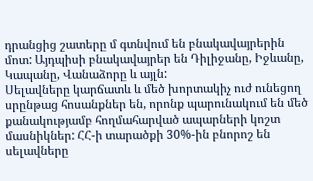դրանցից շատերը մ գտնվում են բնակավայրերին մոտ: Այդպիսի բնակավայրեր են Դիլիջանը, Իջևանը, Կապանը, Վանաձորը և այլն:
Սելավները կարճատև և մեծ խորտակիչ ուժ ունեցող սրընթաց հոսանքներ են, որոնք պարունակում են մեծ քանակությամբ հողմահարված ապարների կոշտ մասնիկներ: ՀՀ-ի տարածքի 30%-ին բնորոշ են սելավները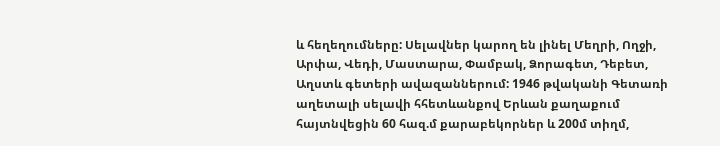և հեղեղումները: Սելավներ կարող են լինել Մեղրի, Ողջի, Արփա, Վեդի, Մաստարա, Փամբակ, Ձորագետ, Դեբետ, Աղստև գետերի ավազաններում: 1946 թվականի Գետառի աղետալի սելավի հհետևանքով Երևան քաղաքում հայտնվեցին 60 հազ.մ քարաբեկորներ և 200մ տիղմ,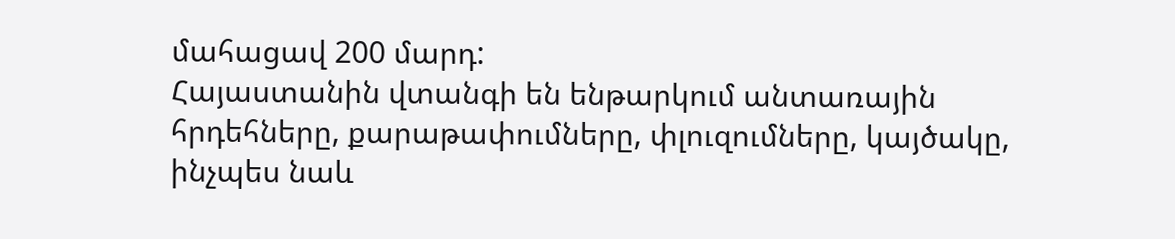մահացավ 200 մարդ:
Հայաստանին վտանգի են ենթարկում անտառային հրդեհները, քարաթափումները, փլուզումները, կայծակը, ինչպես նաև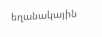եղանակային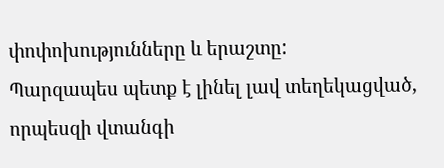փոփոխությունները և երաշտը:
Պարզապես պետք է լինել լավ տեղեկացված, որպեսզի վտանգի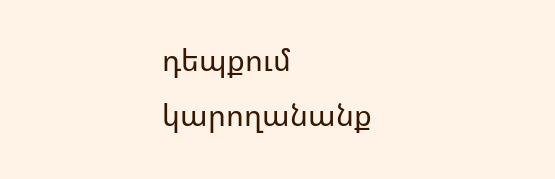դեպքում կարողանանք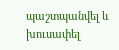պաշտպանվել և խուսափել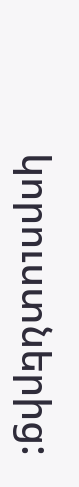կորուստներից: